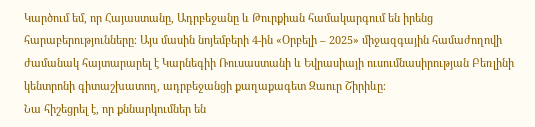Կարծում եմ, որ Հայաստանը, Ադրբեջանը և Թուրքիան համակարգում են իրենց հարաբերությունները։ Այս մասին նոյեմբերի 4-ին «Օրբելի – 2025» միջազգային համաժողովի ժամանակ հայտարարել է Կարնեգիի Ռուսաստանի և Եվրասիայի ուսումնասիրության Բեռլինի կենտրոնի գիտաշխատող, ադրբեջանցի քաղաքագետ Զաուր Շիրիևը։
Նա հիշեցրել է, որ քննարկումներ են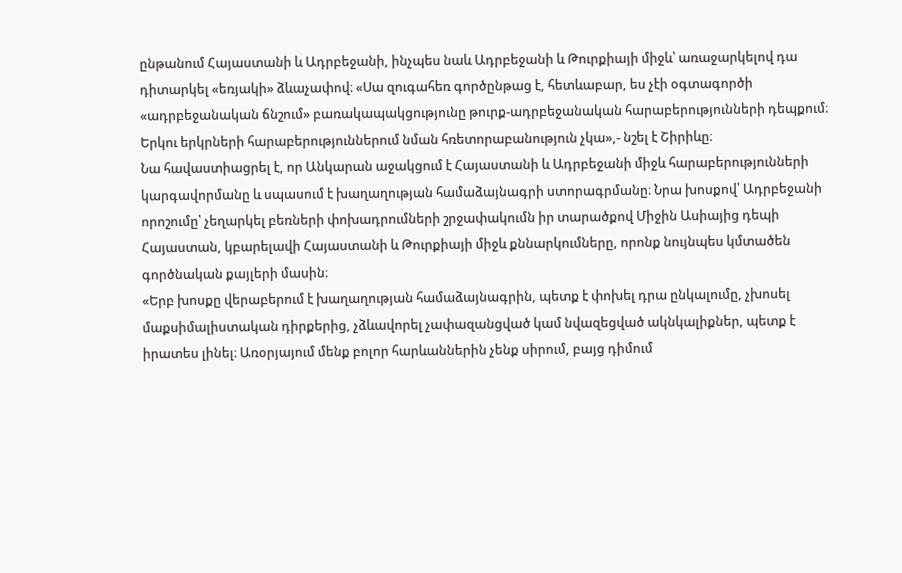ընթանում Հայաստանի և Ադրբեջանի, ինչպես նաև Ադրբեջանի և Թուրքիայի միջև՝ առաջարկելով դա դիտարկել «եռյակի» ձևաչափով։ «Սա զուգահեռ գործընթաց է, հետևաբար, ես չէի օգտագործի «ադրբեջանական ճնշում» բառակապակցությունը թուրք-ադրբեջանական հարաբերությունների դեպքում։ Երկու երկրների հարաբերություններում նման հռետորաբանություն չկա»,- նշել է Շիրիևը։
Նա հավաստիացրել է, որ Անկարան աջակցում է Հայաստանի և Ադրբեջանի միջև հարաբերությունների կարգավորմանը և սպասում է խաղաղության համաձայնագրի ստորագրմանը։ Նրա խոսքով՝ Ադրբեջանի որոշումը՝ չեղարկել բեռների փոխադրումների շրջափակումն իր տարածքով Միջին Ասիայից դեպի Հայաստան, կբարելավի Հայաստանի և Թուրքիայի միջև քննարկումները, որոնք նույնպես կմտածեն գործնական քայլերի մասին։
«Երբ խոսքը վերաբերում է խաղաղության համաձայնագրին, պետք է փոխել դրա ընկալումը, չխոսել մաքսիմալիստական դիրքերից, չձևավորել չափազանցված կամ նվազեցված ակնկալիքներ, պետք է իրատես լինել։ Առօրյայում մենք բոլոր հարևաններին չենք սիրում, բայց դիմում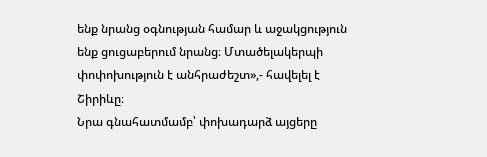ենք նրանց օգնության համար և աջակցություն ենք ցուցաբերում նրանց։ Մտածելակերպի փոփոխություն է անհրաժեշտ»,- հավելել է Շիրիևը։
Նրա գնահատմամբ՝ փոխադարձ այցերը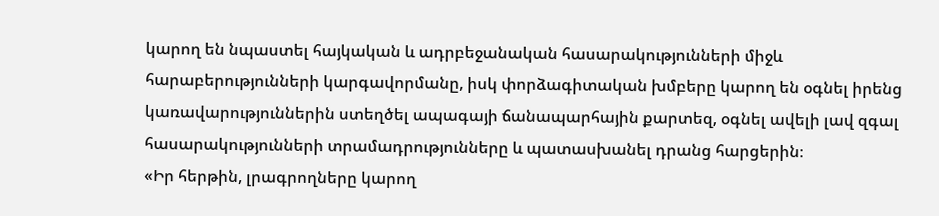կարող են նպաստել հայկական և ադրբեջանական հասարակությունների միջև հարաբերությունների կարգավորմանը, իսկ փորձագիտական խմբերը կարող են օգնել իրենց կառավարություններին ստեղծել ապագայի ճանապարհային քարտեզ, օգնել ավելի լավ զգալ հասարակությունների տրամադրությունները և պատասխանել դրանց հարցերին։
«Իր հերթին, լրագրողները կարող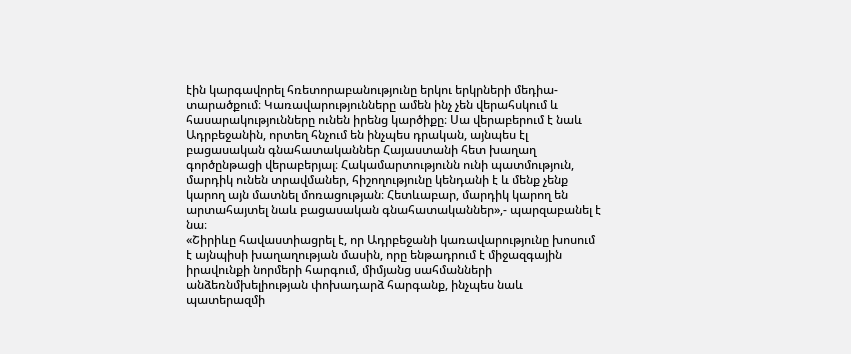էին կարգավորել հռետորաբանությունը երկու երկրների մեդիա-տարածքում։ Կառավարությունները ամեն ինչ չեն վերահսկում և հասարակությունները ունեն իրենց կարծիքը։ Սա վերաբերում է նաև Ադրբեջանին, որտեղ հնչում են ինչպես դրական, այնպես էլ բացասական գնահատականներ Հայաստանի հետ խաղաղ գործընթացի վերաբերյալ։ Հակամարտությունն ունի պատմություն, մարդիկ ունեն տրավմաներ, հիշողությունը կենդանի է և մենք չենք կարող այն մատնել մոռացության։ Հետևաբար, մարդիկ կարող են արտահայտել նաև բացասական գնահատականներ»,- պարզաբանել է նա։
«Շիրիևը հավաստիացրել է, որ Ադրբեջանի կառավարությունը խոսում է այնպիսի խաղաղության մասին, որը ենթադրում է միջազգային իրավունքի նորմերի հարգում, միմյանց սահմանների անձեռնմխելիության փոխադարձ հարգանք, ինչպես նաև պատերազմի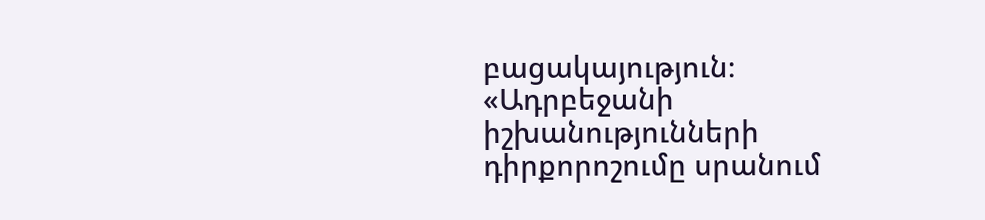բացակայություն։ «Ադրբեջանի իշխանությունների դիրքորոշումը սրանում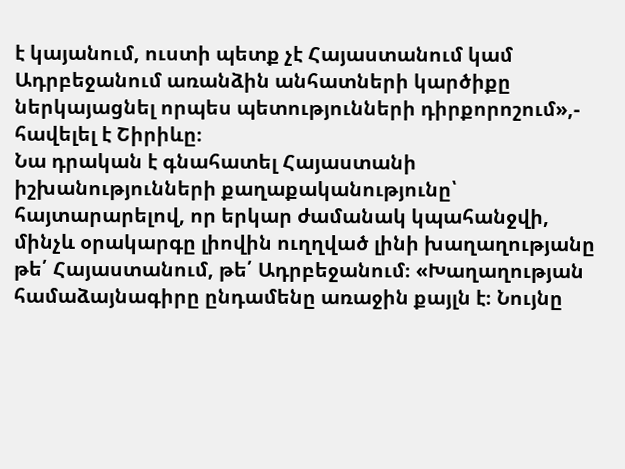է կայանում, ուստի պետք չէ Հայաստանում կամ Ադրբեջանում առանձին անհատների կարծիքը ներկայացնել որպես պետությունների դիրքորոշում»,- հավելել է Շիրիևը։
Նա դրական է գնահատել Հայաստանի իշխանությունների քաղաքականությունը՝ հայտարարելով, որ երկար ժամանակ կպահանջվի, մինչև օրակարգը լիովին ուղղված լինի խաղաղությանը թե՛ Հայաստանում, թե՛ Ադրբեջանում։ «Խաղաղության համաձայնագիրը ընդամենը առաջին քայլն է։ Նույնը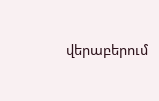վերաբերում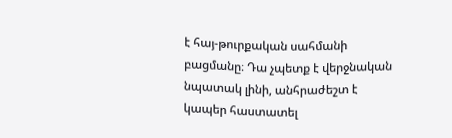է հայ-թուրքական սահմանի բացմանը։ Դա չպետք է վերջնական նպատակ լինի, անհրաժեշտ է կապեր հաստատել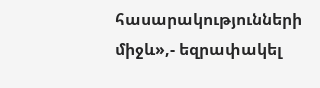հասարակությունների միջև»,- եզրափակել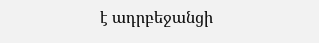է ադրբեջանցի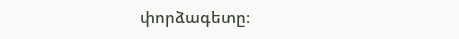փորձագետը։